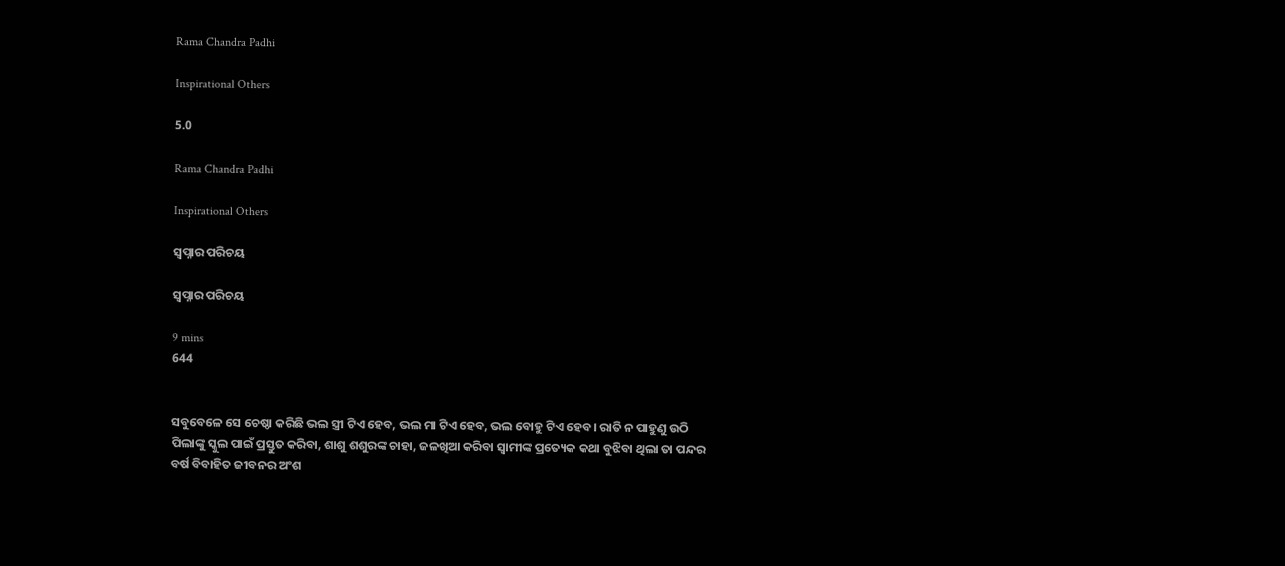Rama Chandra Padhi

Inspirational Others

5.0

Rama Chandra Padhi

Inspirational Others

ସ୍ୱପ୍ନାର ପରିଚୟ

ସ୍ୱପ୍ନାର ପରିଚୟ

9 mins
644


ସବୁବେଳେ ସେ ଚେଷ୍ଠା କରିଛି ଭଲ ସ୍ତ୍ରୀ ଟିଏ ହେବ, ଭଲ ମା ଟିଏ ହେବ, ଭଲ ବୋହୁ ଟିଏ ହେବ। ରାତି ନ ପାହୁଣୁ ଉଠି ପିଲାଙ୍କୁ ସ୍କୁଲ ପାଇଁ ପ୍ରସ୍ତୁତ କରିବା, ଶାଶୁ ଶଶୁରଙ୍କ ଚାହା, ଜଳଖିଆ କରିବା ସ୍ୱାମୀଙ୍କ ପ୍ରତ୍ୟେକ କଥା ବୁଝିବା ଥିଲା ତା ପନ୍ଦର ବର୍ଷ ବିବାହିତ ଜୀବନର ଅଂଶ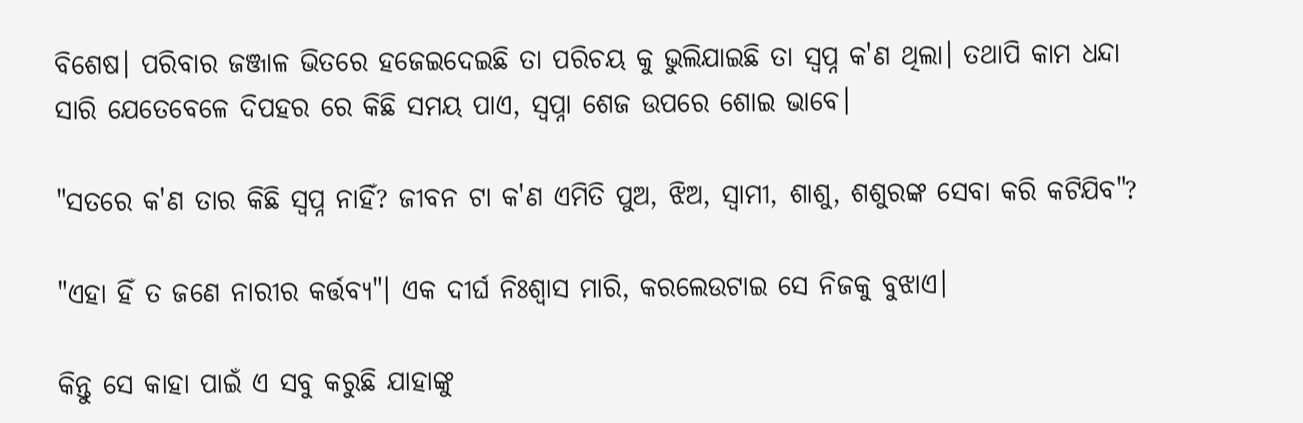ବିଶେଷ। ପରିବାର ଜଞ୍ଜାଳ ଭିତରେ ହଜେଇଦେଇଛି ତା ପରିଚୟ କୁ ଭୁଲିଯାଇଛି ତା ସ୍ବପ୍ନ କ'ଣ ଥିଲା। ତଥାପି କାମ ଧନ୍ଦା ସାରି ଯେତେବେଳେ ଦିପହର ରେ କିଛି ସମୟ ପାଏ, ସ୍ୱପ୍ନା ଶେଜ ଉପରେ ଶୋଇ ଭାବେ।

"ସତରେ କ'ଣ ତାର କିଛି ସ୍ବପ୍ନ ନାହିଁ? ଜୀବନ ଟା କ'ଣ ଏମିତି ପୁଅ, ଝିଅ, ସ୍ୱାମୀ, ଶାଶୁ, ଶଶୁରଙ୍କ ସେବା କରି କଟିଯିବ"?

"ଏହା ହିଁ ତ ଜଣେ ନାରୀର କର୍ତ୍ତବ୍ୟ"। ଏକ ଦୀର୍ଘ ନିଃଶ୍ୱାସ ମାରି, କରଲେଉଟାଇ ସେ ନିଜକୁ ବୁଝାଏ।

କିନ୍ତୁ ସେ କାହା ପାଇଁ ଏ ସବୁ କରୁଛି ଯାହାଙ୍କୁ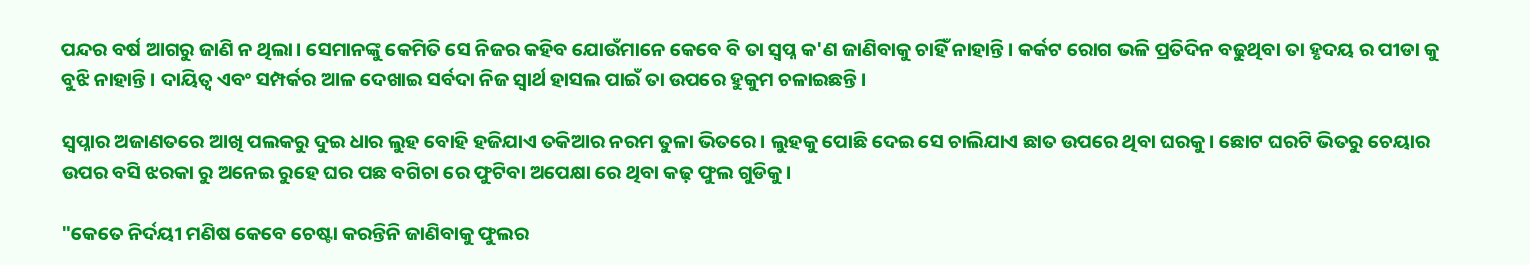ପନ୍ଦର ବର୍ଷ ଆଗରୁ ଜାଣି ନ ଥିଲା। ସେମାନଙ୍କୁ କେମିତି ସେ ନିଜର କହିବ ଯୋଉଁମାନେ କେବେ ବି ତା ସ୍ବପ୍ନ କ'ଣ ଜାଣିବାକୁ ଚାହିଁ ନାହାନ୍ତି। କର୍କଟ ରୋଗ ଭଳି ପ୍ରତିଦିନ ବଢୁଥିବା ତା ହୃଦୟ ର ପୀଡା କୁ ବୁଝି ନାହାନ୍ତି। ଦାୟିତ୍ୱ ଏବଂ ସମ୍ପର୍କର ଆଳ ଦେଖାଇ ସର୍ବଦା ନିଜ ସ୍ୱାର୍ଥ ହାସଲ ପାଇଁ ତା ଉପରେ ହୁକୁମ ଚଳାଇଛନ୍ତି।

ସ୍ୱପ୍ନାର ଅଜାଣତରେ ଆଖି ପଲକରୁ ଦୁଇ ଧାର ଲୁହ ବୋହି ହଜିଯାଏ ତକିଆର ନରମ ତୁଳା ଭିତରେ। ଲୁହକୁ ପୋଛି ଦେଇ ସେ ଚାଲିଯାଏ ଛାତ ଉପରେ ଥିବା ଘରକୁ। ଛୋଟ ଘରଟି ଭିତରୁ ଚେୟାର ଉପର ବସି ଝରକା ରୁ ଅନେଇ ରୁହେ ଘର ପଛ ବଗିଚା ରେ ଫୁଟିବା ଅପେକ୍ଷା ରେ ଥିବା କଢ଼ ଫୁଲ ଗୁଡିକୁ।

"କେତେ ନିର୍ଦୟୀ ମଣିଷ କେବେ ଚେଷ୍ଟା କରନ୍ତିନି ଜାଣିବାକୁ ଫୁଲର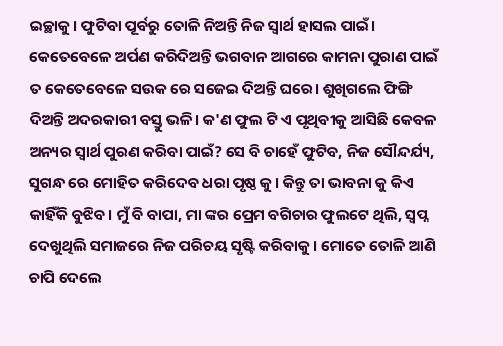ଇଚ୍ଛାକୁ। ଫୁଟିବା ପୂର୍ବରୁ ତୋଳି ନିଅନ୍ତି ନିଜ ସ୍ୱାର୍ଥ ହାସଲ ପାଇଁ। କେତେବେଳେ ଅର୍ପଣ କରିଦିଅନ୍ତି ଭଗବାନ ଆଗରେ କାମନା ପୁରାଣ ପାଇଁ ତ କେତେବେଳେ ସଉକ ରେ ସଜେଇ ଦିଅନ୍ତି ଘରେ। ଶୁଖିଗଲେ ଫିଙ୍ଗି ଦିଅନ୍ତି ଅଦରକାରୀ ବସ୍ତୁ ଭଳି। କ'ଣ ଫୁଲ ଟି ଏ ପୃଥିବୀକୁ ଆସିଛି କେବଳ ଅନ୍ୟର ସ୍ୱାର୍ଥ ପୁରଣ କରିବା ପାଇଁ? ସେ ବି ଚାହେଁ ଫୁଟିବ, ନିଜ ସୌନ୍ଦର୍ଯ୍ୟ, ସୁଗନ୍ଧ ରେ ମୋହିତ କରିଦେବ ଧରା ପୃଷ୍ଠ କୁ। କିନ୍ତୁ ତା ଭାବନା କୁ କିଏ କାହିଁକି ବୁଝିବ। ମୁଁ ବି ବାପା, ମା ଙ୍କର ପ୍ରେମ ବଗିଚାର ଫୁଲଟେ ଥିଲି, ସ୍ବପ୍ନ ଦେଖୁଥିଲି ସମାଜରେ ନିଜ ପରିଚୟ ସୃଷ୍ଟି କରିବାକୁ। ମୋତେ ତୋଳି ଆଣି ଚାପି ଦେଲେ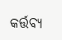କର୍ତ୍ତବ୍ୟ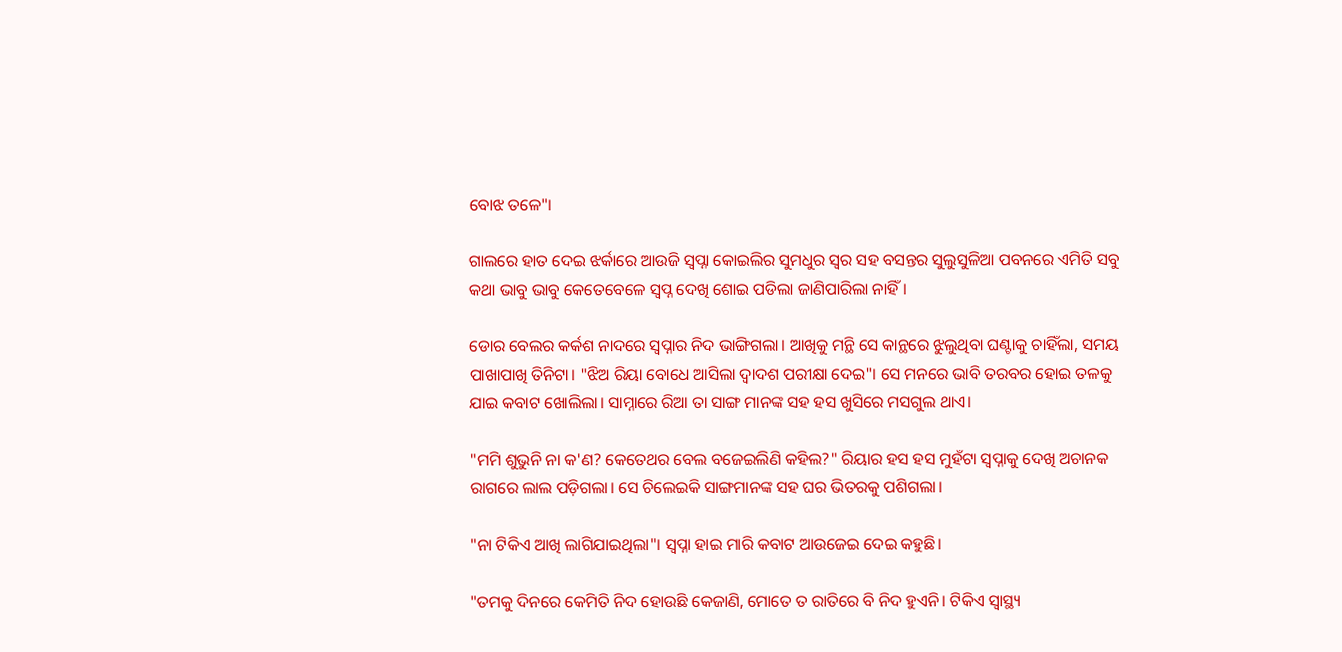ବୋଝ ତଳେ"।

ଗାଲରେ ହାତ ଦେଇ ଝର୍କାରେ ଆଉଜି ସ୍ୱପ୍ନା କୋଇଲିର ସୁମଧୁର ସ୍ୱର ସହ ବସନ୍ତର ସୁଲୁସୁଳିଆ ପବନରେ ଏମିତି ସବୁ କଥା ଭାବୁ ଭାବୁ କେତେବେଳେ ସ୍ବପ୍ନ ଦେଖି ଶୋଇ ପଡିଲା ଜାଣିପାରିଲା ନାହିଁ।

ଡୋର ବେଲର କର୍କଶ ନାଦରେ ସ୍ୱପ୍ନାର ନିଦ ଭାଙ୍ଗିଗଲା। ଆଖିକୁ ମନ୍ଥି ସେ କାନ୍ଥରେ ଝୁଲୁଥିବା ଘଣ୍ଟାକୁ ଚାହିଁଲା, ସମୟ ପାଖାପାଖି ତିନିଟା। "ଝିଅ ରିୟା ବୋଧେ ଆସିଲା ଦ୍ଵାଦଶ ପରୀକ୍ଷା ଦେଇ"। ସେ ମନରେ ଭାବି ତରବର ହୋଇ ତଳକୁ ଯାଇ କବାଟ ଖୋଲିଲା। ସାମ୍ନାରେ ରିଆ ତା ସାଙ୍ଗ ମାନଙ୍କ ସହ ହସ ଖୁସିରେ ମସଗୁଲ ଥାଏ।

"ମମି ଶୁଭୁନି ନା କ'ଣ? କେତେଥର ବେଲ ବଜେଇଲିଣି କହିଲ?" ରିୟାର ହସ ହସ ମୁହଁଟା ସ୍ୱପ୍ନାକୁ ଦେଖି ଅଚାନକ ରାଗରେ ଲାଲ ପଡ଼ିଗଲା। ସେ ଚିଲେଇକି ସାଙ୍ଗମାନଙ୍କ ସହ ଘର ଭିତରକୁ ପଶିଗଲା।

"ନା ଟିକିଏ ଆଖି ଲାଗିଯାଇଥିଲା"। ସ୍ୱପ୍ନା ହାଇ ମାରି କବାଟ ଆଉଜେଇ ଦେଇ କହୁଛି।

"ତମକୁ ଦିନରେ କେମିତି ନିଦ ହୋଉଛି କେଜାଣି, ମୋତେ ତ ରାତିରେ ବି ନିଦ ହୁଏନି। ଟିକିଏ ସ୍ୱାସ୍ଥ୍ୟ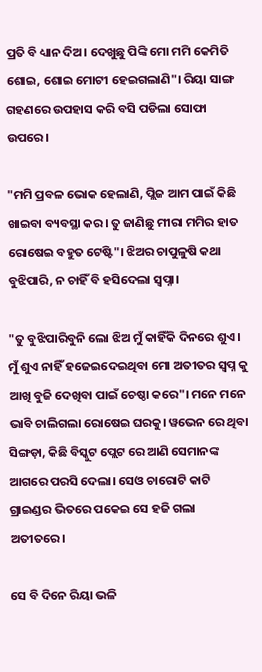ପ୍ରତି ବି ଧ୍ୟାନ ଦିଅ। ଦେଖୁଛୁ ପିଙ୍କି ମୋ ମମି କେମିତି ଶୋଇ, ଶୋଇ ମୋଟୀ ହେଇଗଲାଣି"। ରିୟା ସାଙ୍ଗ ଗହଣରେ ଉପହାସ କରି ବସି ପଡିଲା ସୋଫା ଉପରେ।

"ମମି ପ୍ରବଳ ଭୋକ ହେଲାଣି, ପ୍ଲିଜ ଆମ ପାଇଁ କିଛି ଖାଇବା ବ୍ୟବସ୍ଥା କର। ତୁ ଜାଣିଛୁ ମୀରା ମମିର ହାତ ରୋଷେଇ ବହୁତ ଟେଷ୍ଟି"। ଝିଅର ଚାପୁଳୁଷି କଥା ବୁଝିପାରି, ନ ଚାହିଁ ବି ହସିଦେଲା ସ୍ୱପ୍ନା।

"ତୁ ବୁଝିପାରିବୁନି ଲୋ ଝିଅ ମୁଁ କାହିଁକି ଦିନରେ ଶୁଏ। ମୁଁ ଶୁଏ ନାହିଁ ହଜେଇଦେଇଥିବା ମୋ ଅତୀତର ସ୍ବପ୍ନ କୁ ଆଖି ବୁଜି ଦେଖିବା ପାଇଁ ଚେଷ୍ଠା କରେ"। ମନେ ମନେ ଭାବି ଚାଲିଗଲା ରୋଷେଇ ଘରକୁ। ୱଭେନ ରେ ଥିବା ସିଙ୍ଗଡ଼ା, କିଛି ବିସ୍କୁଟ ପ୍ଲେଟ ରେ ଆଣି ସେମାନଙ୍କ ଆଗରେ ପରସି ଦେଲା। ସେଓ ଚାରୋଟି କାଟି ଗ୍ରାଇଣ୍ଡର ଭିତରେ ପକେଇ ସେ ହଜି ଗଲା ଅତୀତରେ।

ସେ ବି ଦିନେ ରିୟା ଭଳି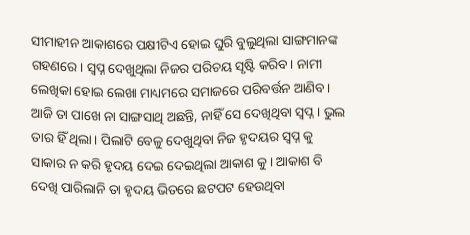ସୀମାହୀନ ଆକାଶରେ ପକ୍ଷୀଟିଏ ହୋଇ ଘୁରି ବୁଲୁଥିଲା ସାଙ୍ଗମାନଙ୍କ ଗହଣରେ। ସ୍ବପ୍ନ ଦେଖୁଥିଲା ନିଜର ପରିଚୟ ସୃଷ୍ଟି କରିବ। ନାମୀ ଲେଖିକା ହୋଇ ଲେଖା ମାଧ୍ୟମରେ ସମାଜରେ ପରିବର୍ତ୍ତନ ଆଣିବ। ଆଜି ତା ପାଖେ ନା ସାଙ୍ଗସାଥି ଅଛନ୍ତି, ନାହିଁ ସେ ଦେଖିଥିବା ସ୍ବପ୍ନ। ଭୁଲ ତାର ହିଁ ଥିଲା। ପିଲାଟି ବେଳୁ ଦେଖୁଥିବା ନିଜ ହୃଦୟର ସ୍ବପ୍ନ କୁ ସାକାର ନ କରି ହୃଦୟ ଦେଇ ଦେଇଥିଲା ଆକାଶ କୁ। ଆକାଶ ବି ଦେଖି ପାରିଲାନି ତା ହୃଦୟ ଭିତରେ ଛଟପଟ ହେଉଥିବା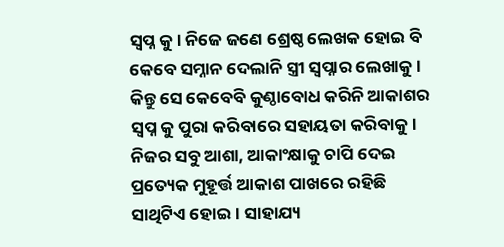ସ୍ବପ୍ନ କୁ। ନିଜେ ଜଣେ ଶ୍ରେଷ୍ଠ ଲେଖକ ହୋଇ ବି କେବେ ସମ୍ନାନ ଦେଲାନି ସ୍ତ୍ରୀ ସ୍ୱପ୍ନାର ଲେଖାକୁ। କିନ୍ତୁ ସେ କେବେବି କୁଣ୍ଠାବୋଧ କରିନି ଆକାଶର ସ୍ବପ୍ନ କୁ ପୁରା କରିବାରେ ସହାୟତା କରିବାକୁ। ନିଜର ସବୁ ଆଶା, ଆକାଂକ୍ଷାକୁ ଚାପି ଦେଇ ପ୍ରତ୍ୟେକ ମୁହୂର୍ତ୍ତ ଆକାଶ ପାଖରେ ରହିଛି ସାଥିଟିଏ ହୋଇ। ସାହାଯ୍ୟ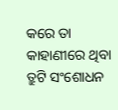କରେ ତା କାହାଣୀରେ ଥିବା ତ୍ରୁଟି ସଂଶୋଧନ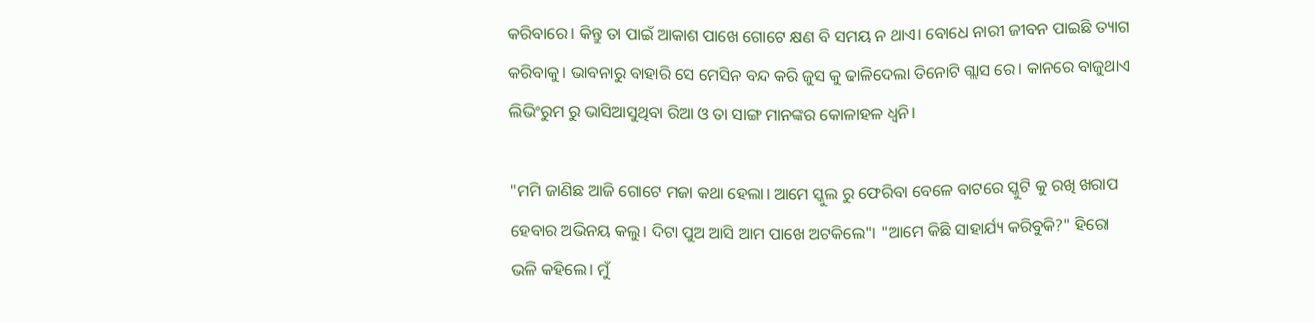କରିବାରେ। କିନ୍ତୁ ତା ପାଇଁ ଆକାଶ ପାଖେ ଗୋଟେ କ୍ଷଣ ବି ସମୟ ନ ଥାଏ। ବୋଧେ ନାରୀ ଜୀବନ ପାଇଛି ତ୍ୟାଗ କରିବାକୁ। ଭାବନାରୁ ବାହାରି ସେ ମେସିନ ବନ୍ଦ କରି ଜୁସ କୁ ଢାଳିଦେଲା ତିନୋଟି ଗ୍ଲାସ ରେ। କାନରେ ବାଜୁଥାଏ ଲିଭିଂରୁମ ରୁ ଭାସିଆସୁଥିବା ରିଆ ଓ ତା ସାଙ୍ଗ ମାନଙ୍କର କୋଳାହଳ ଧ୍ଵନି।

"ମମି ଜାଣିଛ ଆଜି ଗୋଟେ ମଜା କଥା ହେଲା। ଆମେ ସ୍କୁଲ ରୁ ଫେରିବା ବେଳେ ବାଟରେ ସ୍କୁଟି କୁ ରଖି ଖରାପ ହେବାର ଅଭିନୟ କଲୁ। ଦିଟା ପୁଅ ଆସି ଆମ ପାଖେ ଅଟକିଲେ"। "ଆମେ କିଛି ସାହାର୍ଯ୍ୟ କରିବୁକି?" ହିରୋ ଭଳି କହିଲେ। ମୁଁ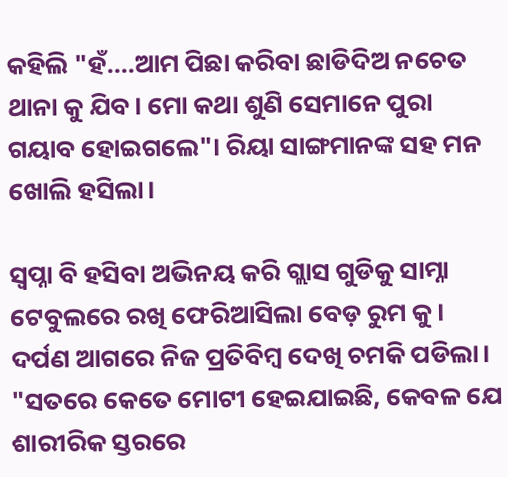କହିଲି "ହଁ....ଆମ ପିଛା କରିବା ଛାଡିଦିଅ ନଚେତ ଥାନା କୁ ଯିବ। ମୋ କଥା ଶୁଣି ସେମାନେ ପୁରା ଗୟାବ ହୋଇଗଲେ"। ରିୟା ସାଙ୍ଗମାନଙ୍କ ସହ ମନ ଖୋଲି ହସିଲା।

ସ୍ୱପ୍ନା ବି ହସିବା ଅଭିନୟ କରି ଗ୍ଲାସ ଗୁଡିକୁ ସାମ୍ନା ଟେବୁଲରେ ରଖି ଫେରିଆସିଲା ବେଡ଼ ରୁମ କୁ। ଦର୍ପଣ ଆଗରେ ନିଜ ପ୍ରତିବିମ୍ବ ଦେଖି ଚମକି ପଡିଲା। "ସତରେ କେତେ ମୋଟୀ ହେଇଯାଇଛି, କେବଳ ଯେ ଶାରୀରିକ ସ୍ତରରେ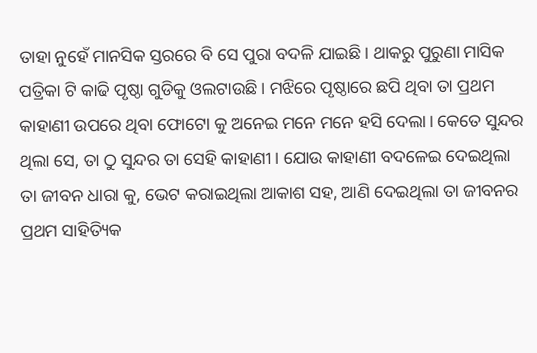ତାହା ନୁହେଁ ମାନସିକ ସ୍ତରରେ ବି ସେ ପୁରା ବଦଳି ଯାଇଛି। ଥାକରୁ ପୁରୁଣା ମାସିକ ପତ୍ରିକା ଟି କାଢି ପୃଷ୍ଠା ଗୁଡିକୁ ଓଲଟାଉଛି। ମଝିରେ ପୃଷ୍ଠାରେ ଛପି ଥିବା ତା ପ୍ରଥମ କାହାଣୀ ଉପରେ ଥିବା ଫୋଟୋ କୁ ଅନେଇ ମନେ ମନେ ହସି ଦେଲା। କେତେ ସୁନ୍ଦର ଥିଲା ସେ, ତା ଠୁ ସୁନ୍ଦର ତା ସେହି କାହାଣୀ। ଯୋଉ କାହାଣୀ ବଦଳେଇ ଦେଇଥିଲା ତା ଜୀବନ ଧାରା କୁ, ଭେଟ କରାଇଥିଲା ଆକାଶ ସହ, ଆଣି ଦେଇଥିଲା ତା ଜୀବନର ପ୍ରଥମ ସାହିତ୍ୟିକ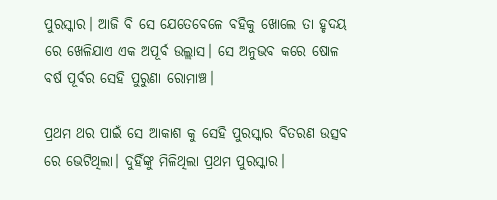ପୁରସ୍କାର। ଆଜି ବି ସେ ଯେତେବେଳେ ବହିକୁ ଖୋଲେ ତା ହୃଦୟ ରେ ଖେଳିଯାଏ ଏକ ଅପୂର୍ବ ଉଲ୍ଲାସ। ସେ ଅନୁଭବ କରେ ଷୋଳ ବର୍ଷ ପୂର୍ବର ସେହି ପୁରୁଣା ରୋମାଞ୍ଚ।

ପ୍ରଥମ ଥର ପାଇଁ ସେ ଆକାଶ କୁ ସେହି ପୁରସ୍କାର ବିତରଣ ଉତ୍ସବ ରେ ଭେଟିଥିଲା। ଦୁହିଁଙ୍କୁ ମିଳିଥିଲା ପ୍ରଥମ ପୁରସ୍କାର।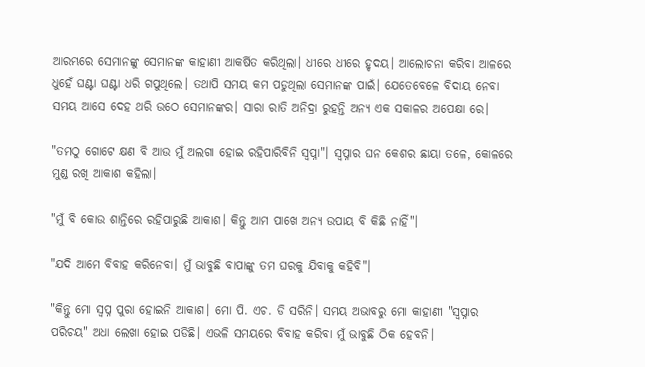ଆରମ୍ଭରେ ସେମାନଙ୍କୁ ସେମାନଙ୍କ କାହାଣୀ ଆକର୍ଷିତ କରିଥିଲା। ଧୀରେ ଧୀରେ ହୃଦୟ। ଆଲୋଚନା କରିବା ଆଳରେ ଧୁହେଁ ଘଣ୍ଟା ଘଣ୍ଟା ଧରି ଗପୁଥିଲେ। ତଥାପି ସମୟ କମ ପଡୁଥିଲା ସେମାନଙ୍କ ପାଇଁ। ଯେତେବେଳେ ବିଦାୟ ନେବା ସମୟ ଆସେ ଦେହ ଥରି ଉଠେ ସେମାନଙ୍କର। ସାରା ରାତି ଅନିଦ୍ରା ରୁହନ୍ତି ଅନ୍ୟ ଏକ ସକାଳର ଅପେକ୍ଷା ରେ।

"ତମଠୁ ଗୋଟେ କ୍ଷଣ ବି ଆଉ ମୁଁ ଅଲଗା ହୋଇ ରହିପାରିବିନି ସ୍ୱପ୍ନା"। ସ୍ୱପ୍ନାର ଘନ କେଶର ଛାୟା ତଳେ, କୋଳରେ ମୁଣ୍ଡ ରଖି ଆକାଶ କହିଲା।

"ମୁଁ ବି କୋଉ ଶାନ୍ତିରେ ରହିପାରୁଛି ଆକାଶ। କିନ୍ତୁ ଆମ ପାଖେ ଅନ୍ୟ ଉପାୟ ବି କିଛି ନାହିଁ"।

"ଯଦି ଆମେ ବିବାହ କରିନେବା। ମୁଁ ଭାବୁଛି ବାପାଙ୍କୁ ତମ ଘରକୁ ଯିବାକୁ କହିବି"।

"କିନ୍ତୁ ମୋ ସ୍ବପ୍ନ ପୁରା ହୋଇନି ଆକାଶ। ମୋ ପି. ଏଚ. ଡି ସରିନି। ସମୟ ଅଭାବରୁ ମୋ କାହାଣୀ "ସ୍ୱପ୍ନାର ପରିଚୟ" ଅଧା ଲେଖା ହୋଇ ପଡିଛି। ଏଭଳି ସମୟରେ ବିବାହ କରିବା ମୁଁ ଭାବୁଛି ଠିକ ହେବନି।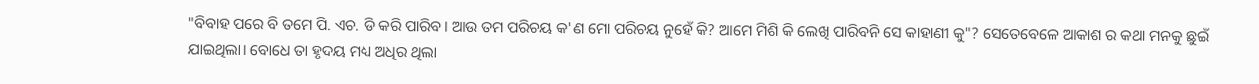"ବିବାହ ପରେ ବି ତମେ ପି. ଏଚ. ଡି କରି ପାରିବ। ଆଉ ତମ ପରିଚୟ କ'ଣ ମୋ ପରିଚୟ ନୁହେଁ କି? ଆମେ ମିଶି କି ଲେଖି ପାରିବନି ସେ କାହାଣୀ କୁ"? ସେତେବେଳେ ଆକାଶ ର କଥା ମନକୁ ଛୁଇଁ ଯାଇଥିଲା। ବୋଧେ ତା ହୃଦୟ ମଧ୍ୟ ଅଧିର ଥିଲା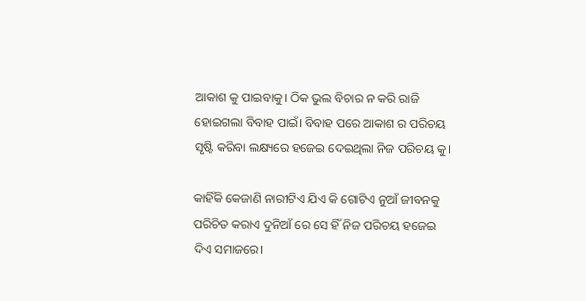ଆକାଶ କୁ ପାଇବାକୁ। ଠିକ ଭୁଲ ବିଚାର ନ କରି ରାଜି ହୋଇଗଲା ବିବାହ ପାଇଁ। ବିବାହ ପରେ ଆକାଶ ର ପରିଚୟ ସୃଷ୍ଟି କରିବା ଲକ୍ଷ୍ୟରେ ହଜେଇ ଦେଇଥିଲା ନିଜ ପରିଚୟ କୁ।

କାହିଁକି କେଜାଣି ନାରୀଟିଏ ଯିଏ କି ଗୋଟିଏ ନୁଆଁ ଜୀବନକୁ ପରିଚିତ କରାଏ ଦୁନିଆଁ ରେ ସେ ହିଁ ନିଜ ପରିଚୟ ହଜେଇ ଦିଏ ସମାଜରେ।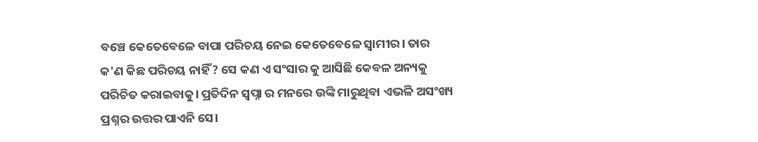ବଞ୍ଚେ କେତେବେଳେ ବାପା ପରିଚୟ ନେଇ କେତେବେଳେ ସ୍ୱାମୀର। ତାର କ'ଣ କିଛ ପରିଚୟ ନାହିଁ? ସେ କଣ ଏ ସଂସାର କୁ ଆସିଛି କେବଳ ଅନ୍ୟକୁ ପରିଚିତ କରାଇବାକୁ। ପ୍ରତିଦିନ ସ୍ୱପ୍ନା ର ମନରେ ଉଙ୍କି ମାରୁଥିବା ଏଭଳି ଅସଂଖ୍ୟ ପ୍ରଶ୍ନର ଉତ୍ତର ପାଏନି ସେ।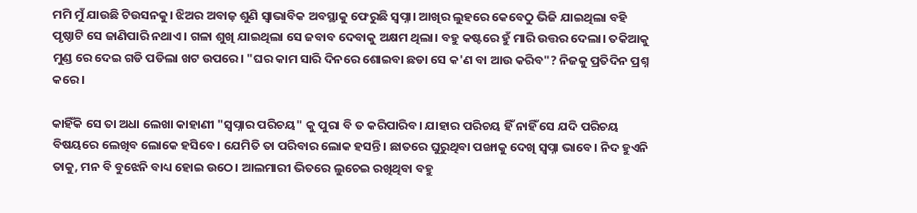ମମି ମୁଁ ଯାଉଛି ଟିଉସନକୁ। ଝିଅର ଅବାଜ଼ ଶୁଣି ସ୍ୱାଭାବିକ ଅବସ୍ଥାକୁ ଫେରୁଛି ସ୍ୱପ୍ନା। ଆଖିର ଲୁହରେ କେବେଠୁ ଭିଜି ଯାଇଥିଲା ବହି ପୃଷ୍ଠାଟି ସେ ଜାଣିପାରି ନଥାଏ। ଗଳା ଶୁଖି ଯାଇଥିଲା ସେ ଜବାବ ଦେବାକୁ ଅକ୍ଷମ ଥିଲା। ବହୁ କଷ୍ଟରେ ହୁଁ ମାରି ଉତ୍ତର ଦେଲା। ତକିଆକୁ ମୁଣ୍ଡ ରେ ଦେଇ ଗଡି ପଡିଲା ଖଟ ଉପରେ। "ଘର କାମ ସାରି ଦିନରେ ଶୋଇବା ଛଡା ସେ କ'ଣ ବା ଆଉ କରିବ"? ନିଜକୁ ପ୍ରତିଦିନ ପ୍ରଶ୍ନ କରେ।

କାହିଁକି ସେ ତା ଅଧା ଲେଖା କାହାଣୀ "ସ୍ୱପ୍ନାର ପରିଚୟ" କୁ ପୁରା ବି ତ କରିପାରିବ। ଯାହାର ପରିଚୟ ହିଁ ନାହିଁ ସେ ଯଦି ପରିଚୟ ବିଷୟରେ ଲେଖିବ ଲୋକେ ହସିବେ। ଯେମିତି ତା ପରିବାର ଲୋକ ହସନ୍ତି। ଛାତରେ ଘୁରୁଥିବା ପଙ୍ଖାକୁ ଦେଖି ସ୍ୱପ୍ନା ଭାବେ। ନିଦ ହୁଏନି ତାକୁ, ମନ ବି ବୁଝେନି ବାଧ୍ୟ ହୋଇ ଉଠେ। ଆଲମାରୀ ଭିତରେ ଲୁଚେଇ ରଖିଥିବା ବହୁ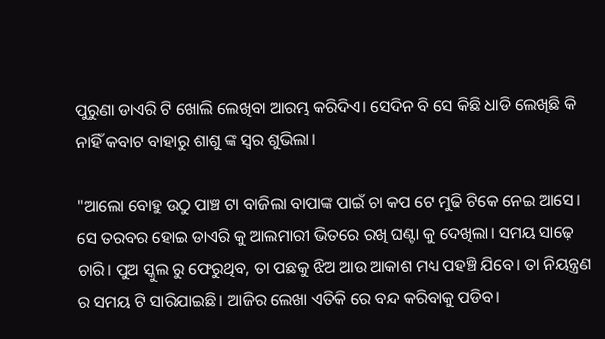ପୁରୁଣା ଡାଏରି ଟି ଖୋଲି ଲେଖିବା ଆରମ୍ଭ କରିଦିଏ। ସେଦିନ ବି ସେ କିଛି ଧାଡି ଲେଖିଛି କି ନାହିଁ କବାଟ ବାହାରୁ ଶାଶୁ ଙ୍କ ସ୍ୱର ଶୁଭିଲା।

"ଆଲୋ ବୋହୁ ଉଠୁ ପାଞ୍ଚ ଟା ବାଜିଲା ବାପାଙ୍କ ପାଇଁ ଚା କପ ଟେ ମୁଢି ଟିକେ ନେଇ ଆସେ। ସେ ତରବର ହୋଇ ଡାଏରି କୁ ଆଲମାରୀ ଭିତରେ ରଖି ଘଣ୍ଟା କୁ ଦେଖିଲା। ସମୟ ସାଢ଼େ ଚାରି। ପୁଅ ସ୍କୁଲ ରୁ ଫେରୁଥିବ, ତା ପଛକୁ ଝିଅ ଆଉ ଆକାଶ ମଧ୍ୟ ପହଞ୍ଚି ଯିବେ। ତା ନିୟନ୍ତ୍ରଣ ର ସମୟ ଟି ସାରିଯାଇଛି। ଆଜିର ଲେଖା ଏତିକି ରେ ବନ୍ଦ କରିବାକୁ ପଡିବ।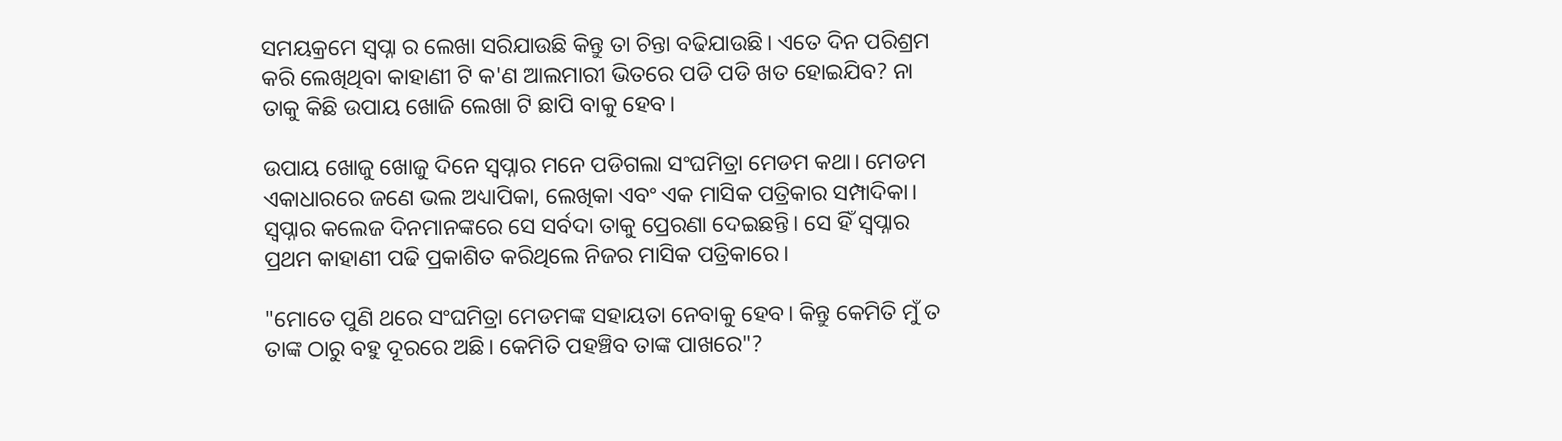ସମୟକ୍ରମେ ସ୍ୱପ୍ନା ର ଲେଖା ସରିଯାଉଛି କିନ୍ତୁ ତା ଚିନ୍ତା ବଢିଯାଉଛି। ଏତେ ଦିନ ପରିଶ୍ରମ କରି ଲେଖିଥିବା କାହାଣୀ ଟି କ'ଣ ଆଲମାରୀ ଭିତରେ ପଡି ପଡି ଖତ ହୋଇଯିବ? ନା ତାକୁ କିଛି ଉପାୟ ଖୋଜି ଲେଖା ଟି ଛାପି ବାକୁ ହେବ।

ଉପାୟ ଖୋଜୁ ଖୋଜୁ ଦିନେ ସ୍ୱପ୍ନାର ମନେ ପଡିଗଲା ସଂଘମିତ୍ରା ମେଡମ କଥା। ମେଡମ ଏକାଧାରରେ ଜଣେ ଭଲ ଅଧ୍ୟାପିକା, ଲେଖିକା ଏବଂ ଏକ ମାସିକ ପତ୍ରିକାର ସମ୍ପାଦିକା। ସ୍ୱପ୍ନାର କଲେଜ ଦିନମାନଙ୍କରେ ସେ ସର୍ବଦା ତାକୁ ପ୍ରେରଣା ଦେଇଛନ୍ତି। ସେ ହିଁ ସ୍ୱପ୍ନାର ପ୍ରଥମ କାହାଣୀ ପଢି ପ୍ରକାଶିତ କରିଥିଲେ ନିଜର ମାସିକ ପତ୍ରିକାରେ।

"ମୋତେ ପୁଣି ଥରେ ସଂଘମିତ୍ରା ମେଡମଙ୍କ ସହାୟତା ନେବାକୁ ହେବ। କିନ୍ତୁ କେମିତି ମୁଁ ତ ତାଙ୍କ ଠାରୁ ବହୁ ଦୂରରେ ଅଛି। କେମିତି ପହଞ୍ଚିବ ତାଙ୍କ ପାଖରେ"?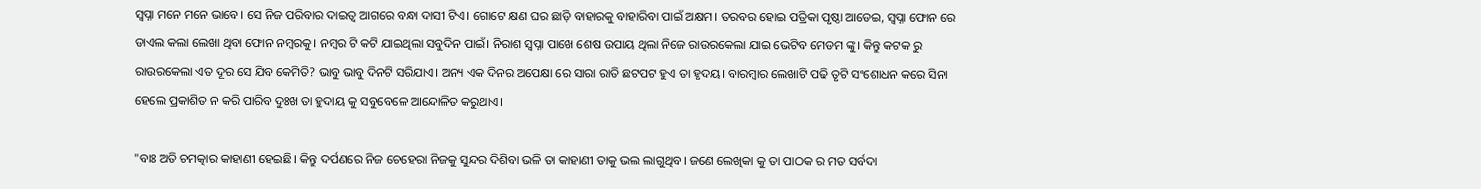ସ୍ୱପ୍ନା ମନେ ମନେ ଭାବେ। ସେ ନିଜ ପରିବାର ଦାଇତ୍ୱ ଆଗରେ ବନ୍ଧା ଦାସୀ ଟିଏ। ଗୋଟେ କ୍ଷଣ ଘର ଛାଡ଼ି ବାହାରକୁ ବାହାରିବା ପାଇଁ ଅକ୍ଷମ। ତରବର ହୋଇ ପତ୍ରିକା ପୃଷ୍ଠା ଆଡେଇ, ସ୍ୱପ୍ନା ଫୋନ ରେ ଡାଏଲ କଲା ଲେଖା ଥିବା ଫୋନ ନମ୍ବରକୁ। ନମ୍ବର ଟି କଟି ଯାଇଥିଲା ସବୁଦିନ ପାଇଁ। ନିରାଶ ସ୍ୱପ୍ନା ପାଖେ ଶେଷ ଉପାୟ ଥିଲା ନିଜେ ରାଉରକେଲା ଯାଇ ଭେଟିବ ମେଡମ ଙ୍କୁ। କିନ୍ତୁ କଟକ ରୁ ରାଉରକେଲା ଏତ ଦୂର ସେ ଯିବ କେମିତି? ଭାବୁ ଭାବୁ ଦିନଟି ସରିଯାଏ। ଅନ୍ୟ ଏକ ଦିନର ଅପେକ୍ଷା ରେ ସାରା ରାତି ଛଟପଟ ହୁଏ ତା ହୃଦୟ। ବାରମ୍ବାର ଲେଖାଟି ପଢି ତୃଟି ସଂଶୋଧନ କରେ ସିନା ହେଲେ ପ୍ରକାଶିତ ନ କରି ପାରିବ ଦୁଃଖ ତା ହୁଦାୟ କୁ ସବୁବେଳେ ଆନ୍ଦୋଳିତ କରୁଥାଏ।

"ବାଃ ଅତି ଚମତ୍କାର କାହାଣୀ ହେଇଛି। କିନ୍ତୁ ଦର୍ପଣରେ ନିଜ ଚେହେରା ନିଜକୁ ସୁନ୍ଦର ଦିଶିବା ଭଳି ତା କାହାଣୀ ତାକୁ ଭଲ ଲାଗୁଥିବ। ଜଣେ ଲେଖିକା କୁ ତା ପାଠକ ର ମତ ସର୍ବଦା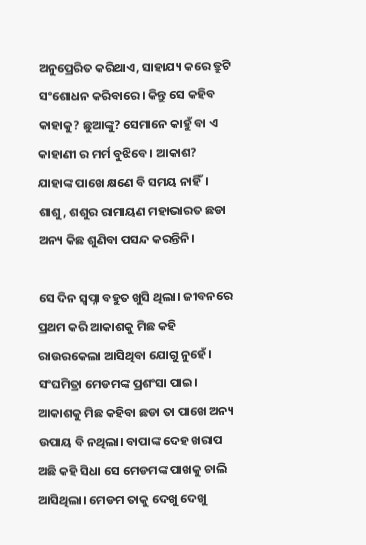ଅନୁପ୍ରେରିତ କରିଥାଏ, ସାହାଯ୍ୟ କରେ ତ୍ରୁଟି ସଂଶୋଧନ କରିବାରେ। କିନ୍ତୁ ସେ କହିବ କାହାକୁ? ଛୁଆଙ୍କୁ? ସେମାନେ କାହୁଁ ବା ଏ କାହାଣୀ ର ମର୍ମ ବୁଝିବେ। ଆକାଶ? ଯାହାଙ୍କ ପାଖେ କ୍ଷଣେ ବି ସମୟ ନାହିଁ। ଶାଶୁ, ଶଶୁର ରାମାୟଣ ମହାଭାରତ ଛଡା ଅନ୍ୟ କିଛ ଶୁଣିବା ପସନ୍ଦ କରନ୍ତିନି।

ସେ ଦିନ ସ୍ୱପ୍ନା ବହୁତ ଖୁସି ଥିଲା। ଜୀବନରେ ପ୍ରଥମ କରି ଆକାଶକୁ ମିଛ କହି ରାଉରକେଲା ଆସିଥିବା ଯୋଗୁ ନୁହେଁ। ସଂଘମିତ୍ରା ମେଡମଙ୍କ ପ୍ରଶଂସା ପାଇ। ଆକାଶକୁ ମିଛ କହିବା ଛଡା ତା ପାଖେ ଅନ୍ୟ ଉପାୟ ବି ନଥିଲା। ବାପାଙ୍କ ଦେହ ଖରାପ ଅଛି କହି ସିଧା ସେ ମେଡମଙ୍କ ପାଖକୁ ଚାଲି ଆସିଥିଲା। ମେଡମ ତାକୁ ଦେଖୁ ଦେଖୁ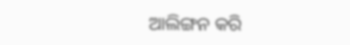ଆଲିଙ୍ଗନ କରି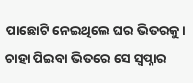ପାଛୋଟି ନେଇଥିଲେ ଘର ଭିତରକୁ। ଚାହା ପିଇବା ଭିତରେ ସେ ସ୍ୱପ୍ନାର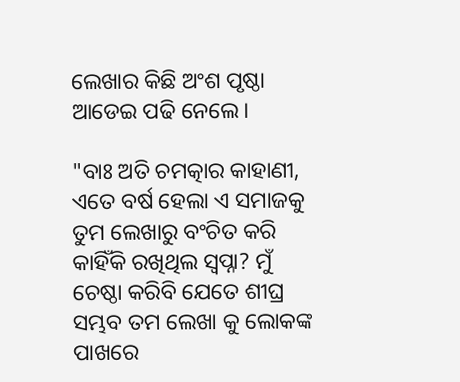ଲେଖାର କିଛି ଅଂଶ ପୃଷ୍ଠା ଆଡେଇ ପଢି ନେଲେ।

"ବାଃ ଅତି ଚମତ୍କାର କାହାଣୀ, ଏତେ ବର୍ଷ ହେଲା ଏ ସମାଜକୁ ତୁମ ଲେଖାରୁ ବଂଚିତ କରି କାହିଁକି ରଖିଥିଲ ସ୍ୱପ୍ନା? ମୁଁ ଚେଷ୍ଠା କରିବି ଯେତେ ଶୀଘ୍ର ସମ୍ଭବ ତମ ଲେଖା କୁ ଲୋକଙ୍କ ପାଖରେ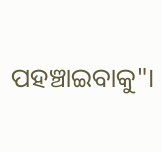ପହଞ୍ଚାଇବାକୁ"।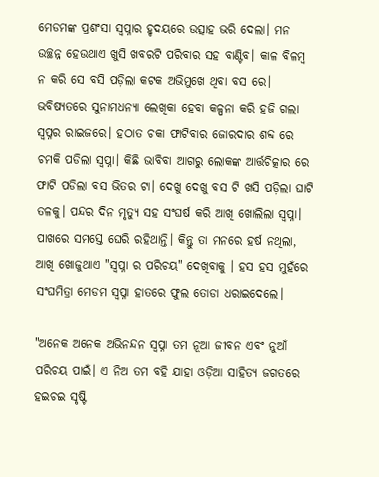ମେଡମଙ୍କ ପ୍ରଶଂସା ସ୍ୱପ୍ନାର ହୃଦୟରେ ଉତ୍ସାହ ଭରି ଦେଲା। ମନ ଉଚ୍ଛନ୍ନ ହେଉଥାଏ ଖୁସି ଖବରଟି ପରିବାର ସହ ବାଣ୍ଟିବ। କାଳ ବିଳମ୍ବ ନ କରି ସେ ବସି ପଡ଼ିଲା କଟକ ଅଭିମୁଖେ ଥିବା ବସ ରେ। ଭବିଷ୍ୟତରେ ସୁନାମଧନ୍ୟା ଲେଖିକା ହେବା କଳ୍ପନା କରି ହଜି ଗଲା ସ୍ୱପ୍ନର ରାଇଜରେ। ହଠାତ ଚକା ଫାଟିବାର ଜୋରଦାର ଶବ୍ଦ ରେ ଚମକି ପଡିଲା ସ୍ୱପ୍ନା। କିଛି ଭାବିବା ଆଗରୁ ଲୋକଙ୍କ ଆର୍ତ୍ତଚିତ୍କାର ରେ ଫାଟି ପଡିଲା ବସ ଭିତର ଟା। ଦେଖୁ ଦେଖୁ ବସ ଟି ଖସି ପଡ଼ିଲା ଘାଟି ତଳକୁ। ପନ୍ଦର ଦିନ ମୃତ୍ୟୁ ସହ ସଂଘର୍ଷ କରି ଆଖି ଖୋଲିଲା ସ୍ୱପ୍ନା। ପାଖରେ ସମସ୍ତେ ଘେରି ରହିଥାନ୍ତି। କିନ୍ତୁ ତା ମନରେ ହର୍ଷ ନଥିଲା, ଆଖି ଖୋଜୁଥାଏ "ସ୍ୱପ୍ନା ର ପରିଚୟ" ଦେଖିବାକୁ । ହସ ହସ ମୁହଁରେ ସଂଘମିତ୍ରା ମେଡମ ସ୍ୱପ୍ନା ହାତରେ ଫୁଲ ତୋଡା ଧରାଇଦେଲେ।

"ଅନେକ ଅନେକ ଅଭିନନ୍ଦନ ସ୍ୱପ୍ନା ତମ ନୂଆ ଜୀବନ ଏବଂ ନୁଆଁ ପରିଚୟ ପାଇଁ। ଏ ନିଅ ତମ ବହି ଯାହା ଓଡ଼ିଆ ସାହିତ୍ୟ ଜଗତରେ ହଇଚଇ ସୃଷ୍ଟି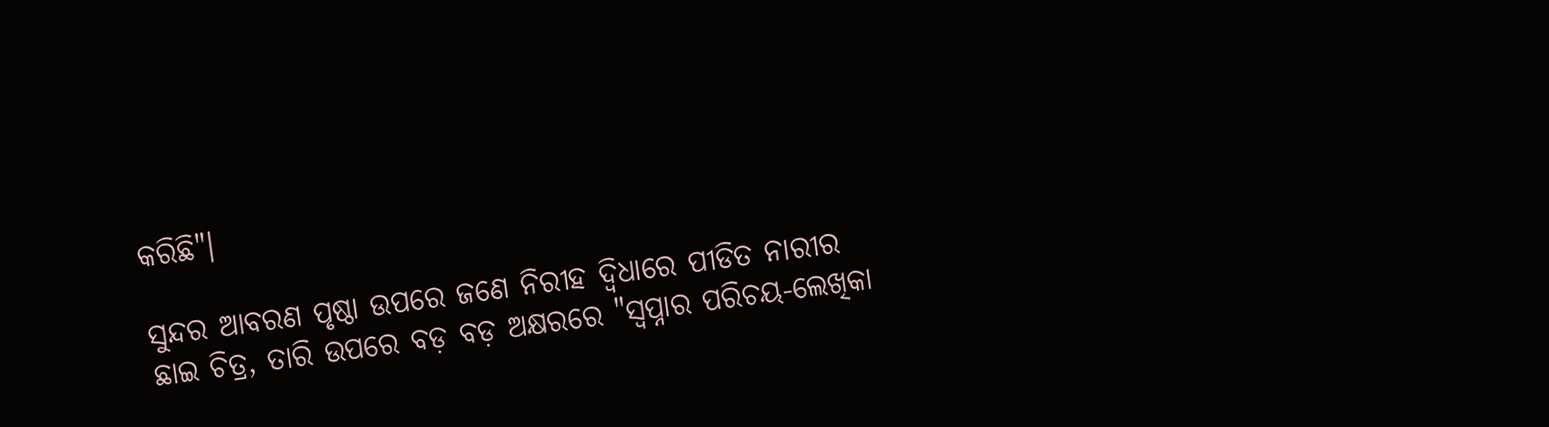କରିଛି"।

ସୁନ୍ଦର ଆବରଣ ପୃଷ୍ଠା ଉପରେ ଜଣେ ନିରୀହ ଦ୍ବିଧାରେ ପୀଡିତ ନାରୀର ଛାଇ ଚିତ୍ର, ତାରି ଉପରେ ବଡ଼ ବଡ଼ ଅକ୍ଷରରେ "ସ୍ୱପ୍ନାର ପରିଚୟ-ଲେଖିକା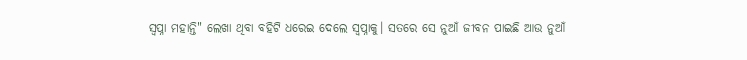ସ୍ୱପ୍ନା ମହାନ୍ତି" ଲେଖା ଥିବା ବହିଟି ଧରେଇ ଦେଲେ ସ୍ୱପ୍ନାକୁ। ସତରେ ସେ ନୁଆଁ ଜୀବନ ପାଇଛି ଆଉ ନୁଆଁ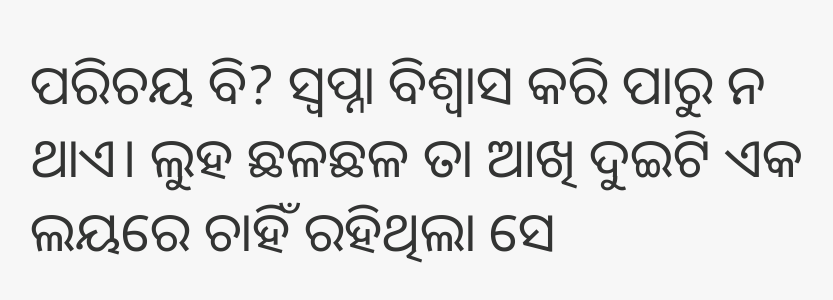ପରିଚୟ ବି? ସ୍ୱପ୍ନା ବିଶ୍ୱାସ କରି ପାରୁ ନ ଥାଏ। ଲୁହ ଛଳଛଳ ତା ଆଖି ଦୁଇଟି ଏକ ଲୟରେ ଚାହିଁ ରହିଥିଲା ସେ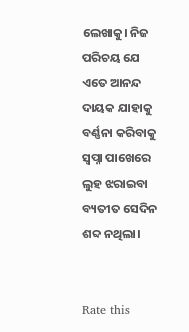ଲେଖାକୁ। ନିଜ ପରିଚୟ ଯେ ଏତେ ଆନନ୍ଦ ଦାୟକ ଯାହାକୁ ବର୍ଣ୍ଣନା କରିବାକୁ ସ୍ୱପ୍ନା ପାଖେରେ ଲୁହ ଝରାଇବା ବ୍ୟତୀତ ସେଦିନ ଶବ୍ଦ ନଥିଲା।


Rate this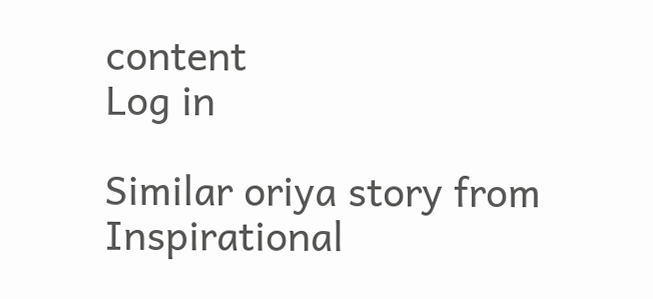content
Log in

Similar oriya story from Inspirational